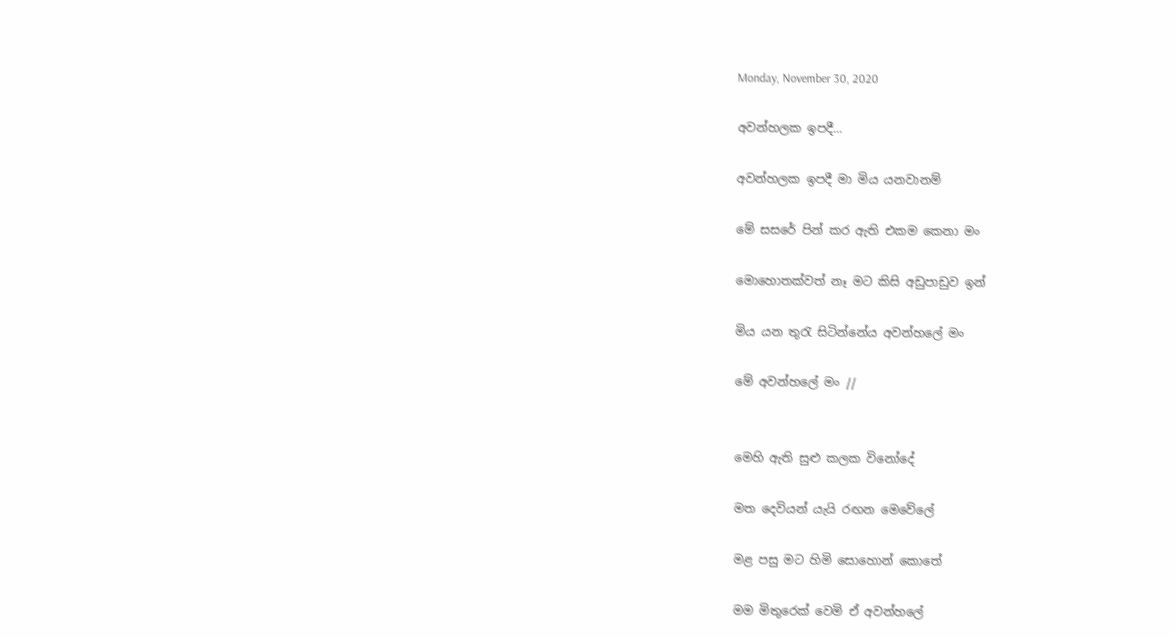Monday, November 30, 2020

අවන්හලක ඉපදී...

අවන්හලක ඉපදී මා මිය යනවානම්

මේ සසරේ පින් කර ඇති එකම කෙනා මං

මොහොතක්වත් නෑ මට කිසි අඩුපාඩුව ඉන්

මිය යන තුරැ සිටින්නේය අවන්හලේ මං

මේ අවන්හලේ මං //


මෙහි ඇති සුළු කලක විනෝදේ

මත දෙවියන් යැයි රඟන මෙවේලේ

මළ පසු මට හිමි සොහොන් කොතේ

මම මිතුරෙක් වෙමි ඒ අවන්හලේ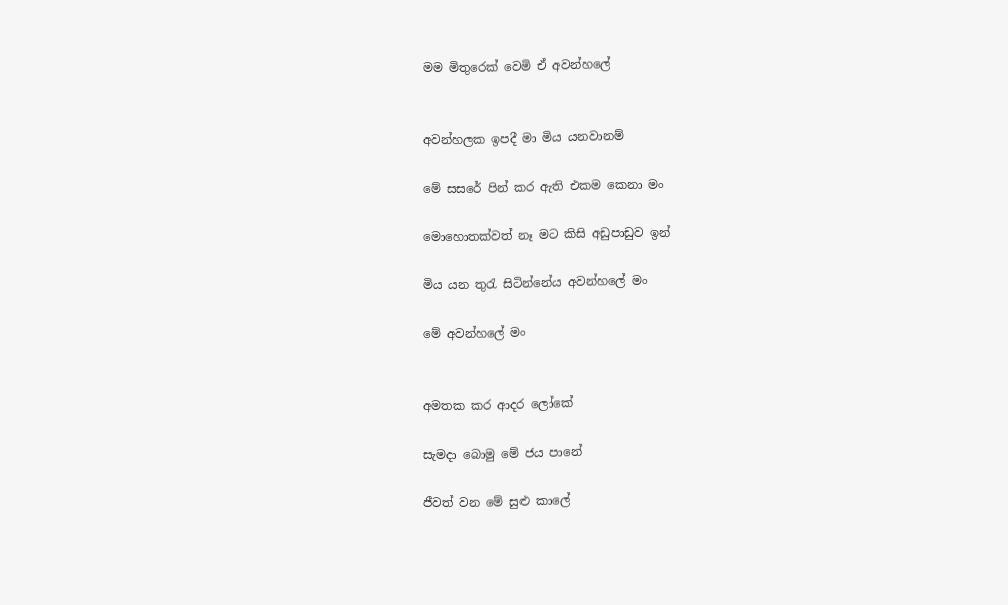මම මිතුරෙක් වෙමි ඒ අවන්හලේ


අවන්හලක ඉපදී මා මිය යනවානම්

මේ සසරේ පින් කර ඇති එකම කෙනා මං

මොහොතක්වත් නෑ මට කිසි අඩුපාඩුව ඉන්

මිය යන තුරැ සිටින්නේය අවන්හලේ මං

මේ අවන්හලේ මං


අමතක කර ආදර ලෝකේ

සැමදා බොමු මේ ජය පානේ

ජීවත් වන මේ සුළු කාලේ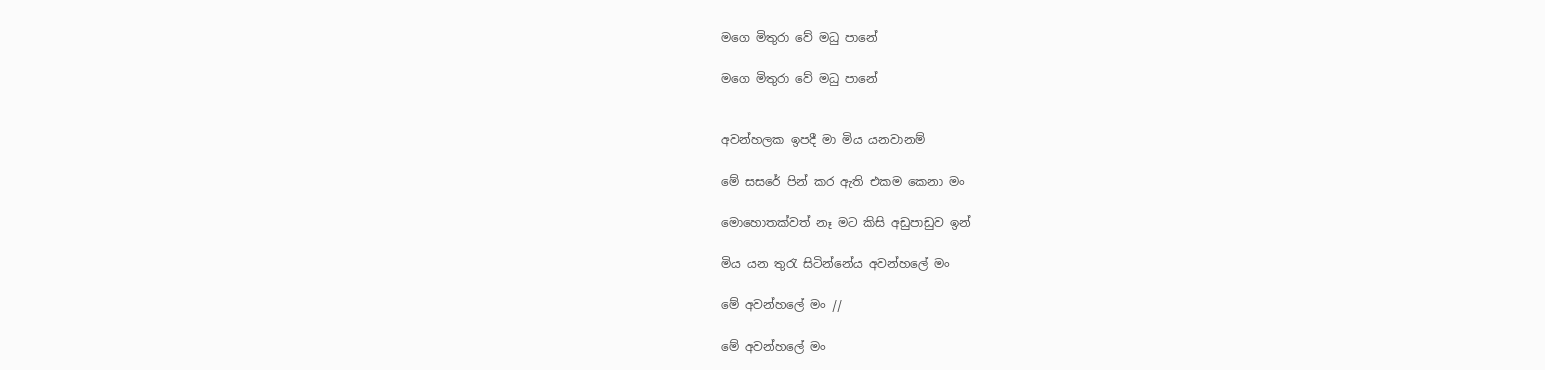මගෙ මිතුරා වේ මධු පානේ

මගෙ මිතුරා වේ මධු පානේ


අවන්හලක ඉපදී මා මිය යනවානම්

මේ සසරේ පින් කර ඇති එකම කෙනා මං

මොහොතක්වත් නෑ මට කිසි අඩුපාඩුව ඉන්

මිය යන තුරැ සිටින්නේය අවන්හලේ මං

මේ අවන්හලේ මං //

මේ අවන්හලේ මං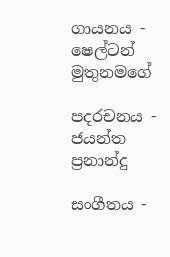ගායනය - ෂෙල්ටන් මුතුනමගේ

පදරචනය - ජයන්ත ප්‍රනාන්දු

සංගීතය -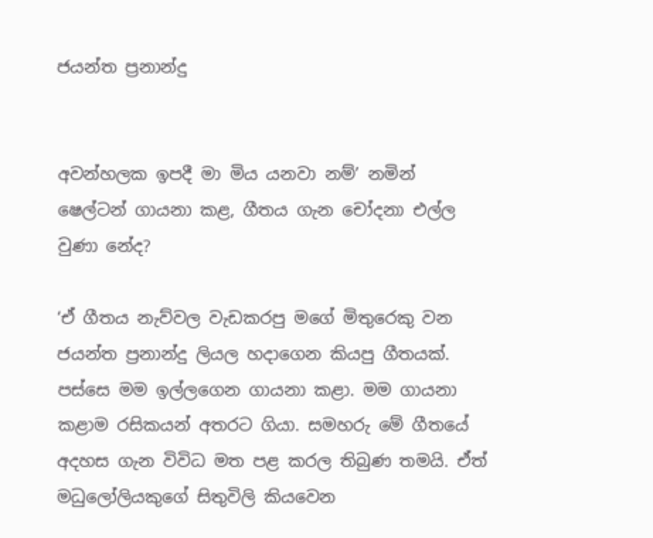ජයන්ත ප්‍රනාන්දු


අවන්හලක ඉපදී මා මිය යනවා නම්’ නමින් ෂෙල්ටන් ගායනා කළ, ගීතය ගැන චෝදනා එල්ල වුණා නේද?

‘ඒ ගීතය නැව්වල වැඩකරපු මගේ මිතුරෙකු වන ජයන්ත ප්‍රනාන්දු ලියල හදාගෙන කියපු ගීතයක්. පස්සෙ මම ඉල්ලගෙන ගායනා කළා. මම ගායනා කළාම ‍රසිකයන් අතරට ගියා. සමහරු මේ ගීතයේ අදහස ගැන විවිධ මත පළ කරල තිබුණ තමයි. ඒත් මධුලෝලියකුගේ සිතුවිලි කියවෙන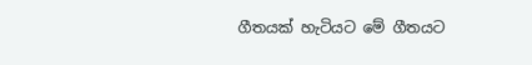ගීතයක් හැටියට මේ ගීතයට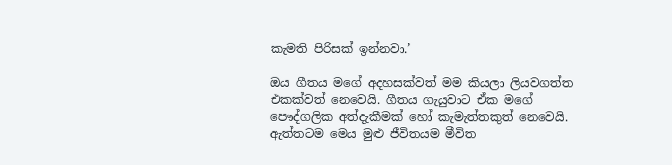කැමති පිරිසක් ඉන්නවා.’

ඔය ගීතය මගේ අදහසක්වත් මම කියලා ලියවගත්ත එකක්වත් නෙවෙයි. ගීතය ගැයුවාට ඒක මගේ පෞද්ගලික අත්දැකීමක් හෝ කැමැත්තකුත් නෙවෙයි. ඇත්තටම මෙය මුළු ජීවිතයම මීවිත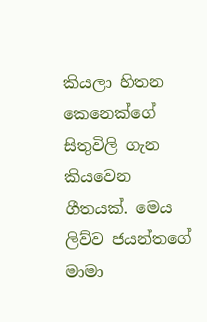කියලා හිතන කෙනෙක්ගේ සිතුවිලි ගැන කියවෙන ගීතයක්. මෙය ලිව්ව ජයන්තගේ මාමා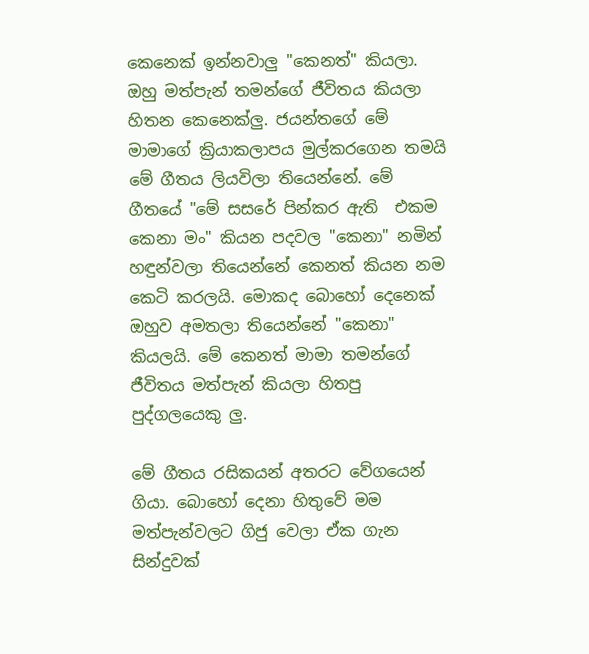කෙනෙක් ඉන්නවාලු "කෙනත්" කියලා. ඔහු මත්පැන් තමන්ගේ ජීවිතය කියලා හිතන කෙනෙක්ලු. ජයන්තගේ මේ මාමාගේ ක්‍රියාකලාපය මුල්කරගෙන තමයි මේ ගීතය ලියවිලා තියෙන්නේ. මේ ගීතයේ "මේ සසරේ පින්කර ඇති  එකම කෙනා මං" කියන පදවල "කෙනා" නමින් හඳුන්වලා තියෙන්නේ කෙනත් කියන නම කෙටි කරලයි. මොකද බොහෝ දෙනෙක් ඔහුව අමතලා තියෙන්නේ "කෙනා" කියලයි. මේ කෙනත් මාමා තමන්ගේ ජීවිතය මත්පැන් කියලා හිතපු පුද්ගලයෙකු ලු.

මේ ගීතය රසිකයන් අතරට වේගයෙන් ගියා. බොහෝ දෙනා හිතුවේ මම මත්පැන්වලට ගිජු වෙලා ඒක ගැන සින්දුවක්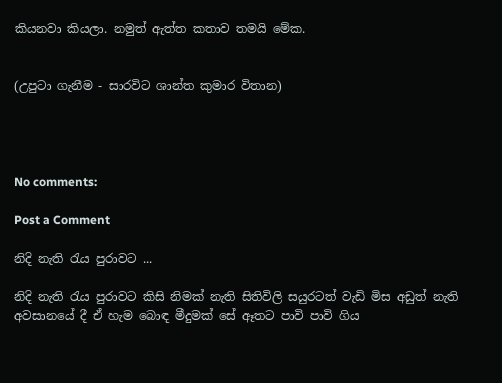කියනවා කියලා. නමුත් ඇත්ත කතාව තමයි මේක.


(උපුටා ගැනීම - සාරවිට ශාන්ත කුමාර විතාන)




No comments:

Post a Comment

නිදි නැති රැය පුරාවට ...

නිදි නැති රැය පුරාවට කිසි නිමක් නැති සිතිවිලි සයුරටත් වැඩි මිස අඩුත් නැති අවසානයේ දී ඒ හැම බොඳ මීදුමක් සේ ඈතට පාවි පාවි ගිය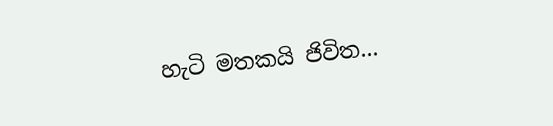හැටි මතකයි ජිවිත...